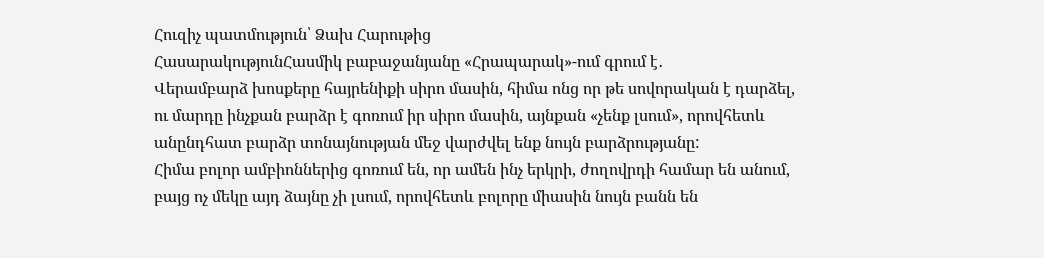Հուզիչ պատմություն՝ Ձախ Հարութից
ՀասարակությունՀասմիկ բաբաջանյանը «Հրապարակ»-ում գրում է․
Վերամբարձ խոսքերը հայրենիքի սիրո մասին, հիմա ոնց որ թե սովորական է դարձել, ու մարդը ինչքան բարձր է գոռում իր սիրո մասին, այնքան «չենք լսում», որովհետև անընդհատ բարձր տոնայնության մեջ վարժվել ենք նույն բարձրությանը:
Հիմա բոլոր ամբիոններից գոռում են, որ ամեն ինչ երկրի, ժողովրդի համար են անում, բայց ոչ մեկը այդ ձայնը չի լսում, որովհետև բոլորը միասին նույն բանն են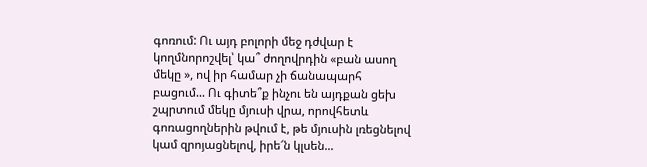գոռում: Ու այդ բոլորի մեջ դժվար է կողմնորոշվել՝ կա՞ ժողովրդին «բան ասող մեկը », ով իր համար չի ճանապարհ բացում... Ու գիտե՞ք ինչու են այդքան ցեխ շպրտում մեկը մյուսի վրա, որովհետև գոռացողներին թվում է, թե մյուսին լռեցնելով կամ զրոյացնելով, իրե՜ն կլսեն...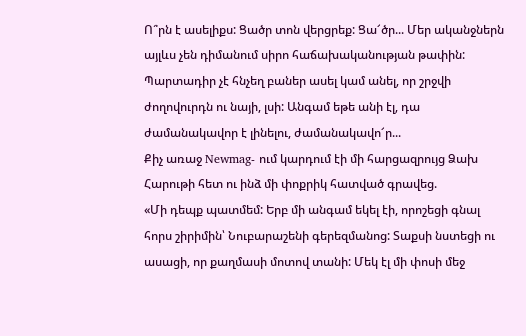Ո՞րն է ասելիքս: Ցածր տոն վերցրեք: Ցա՜ծր... Մեր ականջներն այլևս չեն դիմանում սիրո հաճախականության թափին: Պարտադիր չէ հնչեղ բաներ ասել կամ անել, որ շրջվի ժողովուրդն ու նայի, լսի: Անգամ եթե անի էլ, դա ժամանակավոր է լինելու, ժամանակավո՜ր...
Քիչ առաջ Newmag- ում կարդում էի մի հարցազրույց Ձախ Հարութի հետ ու ինձ մի փոքրիկ հատված գրավեց.
«Մի դեպք պատմեմ: Երբ մի անգամ եկել էի, որոշեցի գնալ հորս շիրիմին՝ Նուբարաշենի գերեզմանոց: Տաքսի նստեցի ու ասացի, որ քաղմասի մոտով տանի: Մեկ էլ մի փոսի մեջ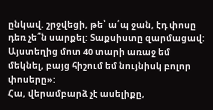ընկավ. շրջվեցի, թե՝ ա՛պ ջան, էդ փոսը դեռ չե՞ն սարքել: Տաքսիստը զարմացավ: Այստեղից մոտ 40 տարի առաջ եմ մեկնել, բայց հիշում եմ նույնիսկ բոլոր փոսերը»:
Հա, վերամբարձ չէ ասելիքը,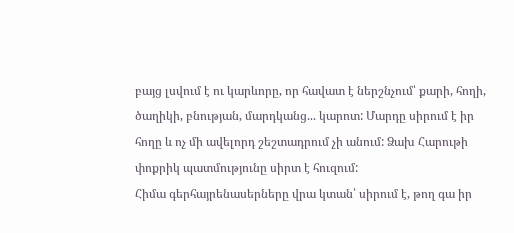բայց լսվում է ու կարևորը, որ հավատ է ներշնչում՝ քարի, հողի, ծաղիկի, բնության, մարդկանց... կարոտ: Մարդը սիրում է իր հողը և ոչ մի ավելորդ շեշտադրում չի անում: Ձախ Հարութի փոքրիկ պատմությունը սիրտ է հուզում:
Հիմա գերհայրենասերները վրա կտան՝ սիրում է, թող գա իր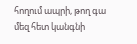հողում ապրի, թող գա մեզ հետ կանգնի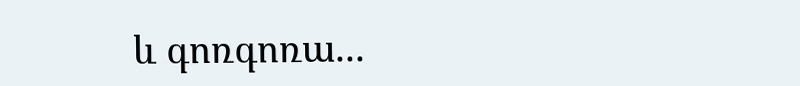և գոռգոռա...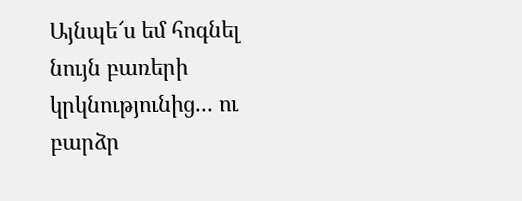Այնպե՜ս եմ հոգնել նույն բառերի կրկնությունից... ու բարձր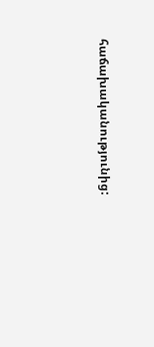հաճախականությունից: